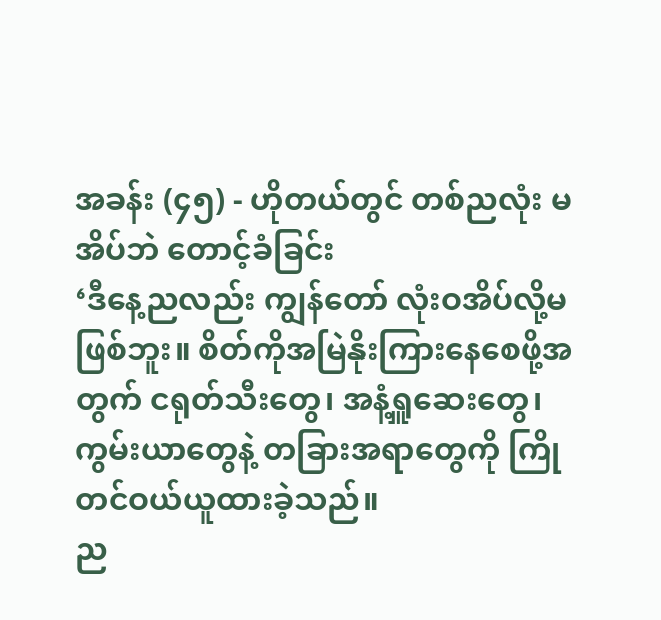အခန်း (၄၅) - ဟိုတယ်တွင် တစ်ညလုံး မအိပ်ဘဲ တောင့်ခံခြင်း
‘ဒီနေ့ညလည်း ကျွန်တော် လုံးဝအိပ်လို့မဖြစ်ဘူး။ စိတ်ကိုအမြဲနိုးကြားနေစေဖို့အတွက် ငရုတ်သီးတွေ၊ အနံ့ရှူဆေးတွေ၊ ကွမ်းယာတွေနဲ့ တခြားအရာတွေကို ကြိုတင်ဝယ်ယူထားခဲ့သည်။
ည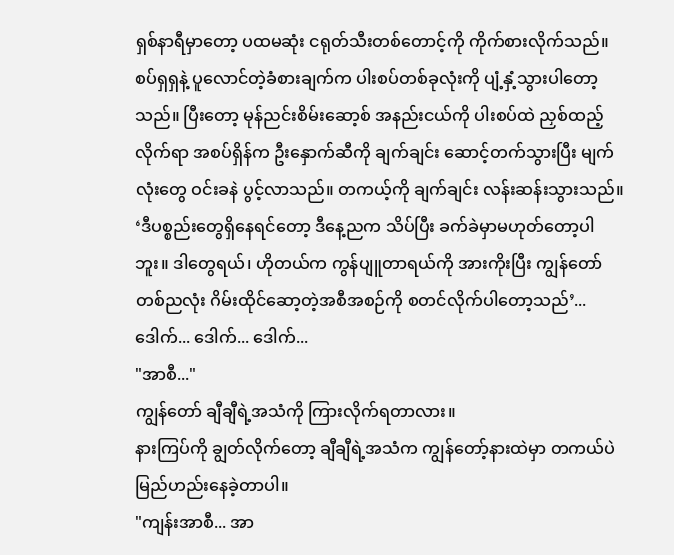ရှစ်နာရီမှာတော့ ပထမဆုံး ငရုတ်သီးတစ်တောင့်ကို ကိုက်စားလိုက်သည်။ စပ်ရှရှနဲ့ ပူလောင်တဲ့ခံစားချက်က ပါးစပ်တစ်ခုလုံးကို ပျံ့နှံ့သွားပါတော့သည်။ ပြီးတော့ မုန်ညင်းစိမ်းဆော့စ် အနည်းငယ်ကို ပါးစပ်ထဲ ညှစ်ထည့်လိုက်ရာ အစပ်ရှိန်က ဦးနှောက်ဆီကို ချက်ချင်း ဆောင့်တက်သွားပြီး မျက်လုံးတွေ ဝင်းခနဲ ပွင့်လာသည်။ တကယ့်ကို ချက်ချင်း လန်းဆန်းသွားသည်။
‘ဒီပစ္စည်းတွေရှိနေရင်တော့ ဒီနေ့ညက သိပ်ပြီး ခက်ခဲမှာမဟုတ်တော့ပါဘူး။ ဒါတွေရယ်၊ ဟိုတယ်က ကွန်ပျူတာရယ်ကို အားကိုးပြီး ကျွန်တော်တစ်ညလုံး ဂိမ်းထိုင်ဆော့တဲ့အစီအစဉ်ကို စတင်လိုက်ပါတော့သည်’...
ဒေါက်... ဒေါက်... ဒေါက်...
"အာစီ..."
ကျွန်တော် ချီချီရဲ့အသံကို ကြားလိုက်ရတာလား။
နားကြပ်ကို ချွတ်လိုက်တော့ ချီချီရဲ့အသံက ကျွန်တော့်နားထဲမှာ တကယ်ပဲ မြည်ဟည်းနေခဲ့တာပါ။
"ကျန်းအာစီ... အာ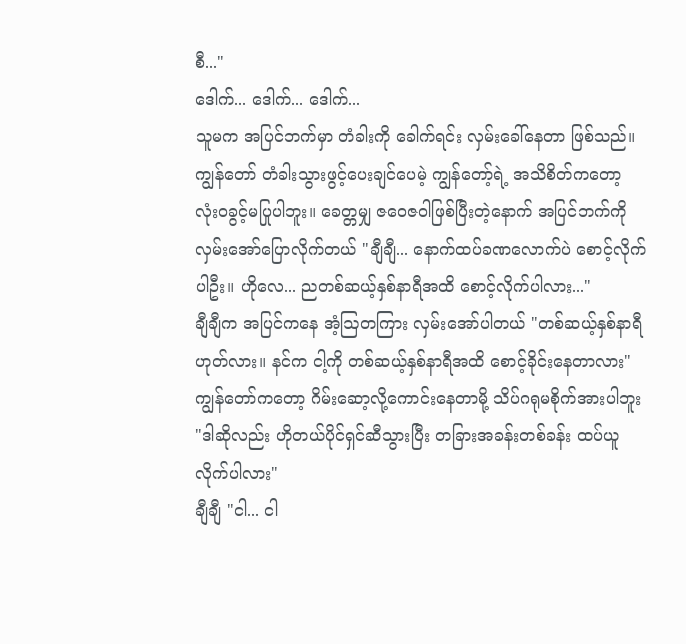စီ..."
ဒေါက်... ဒေါက်... ဒေါက်...
သူမက အပြင်ဘက်မှာ တံခါးကို ခေါက်ရင်း လှမ်းခေါ်နေတာ ဖြစ်သည်။
ကျွန်တော် တံခါးသွားဖွင့်ပေးချင်ပေမဲ့ ကျွန်တော့်ရဲ့ အသိစိတ်ကတော့ လုံးဝခွင့်မပြုပါဘူး။ ခေတ္တမျှ ဇဝေဇဝါဖြစ်ပြီးတဲ့နောက် အပြင်ဘက်ကို လှမ်းအော်ပြောလိုက်တယ် "ချီချီ... နောက်ထပ်ခဏလောက်ပဲ စောင့်လိုက်ပါဦး။ ဟိုလေ... ညတစ်ဆယ့်နှစ်နာရီအထိ စောင့်လိုက်ပါလား..."
ချီချီက အပြင်ကနေ အံ့ဩတကြား လှမ်းအော်ပါတယ် "တစ်ဆယ့်နှစ်နာရီဟုတ်လား။ နင်က ငါ့ကို တစ်ဆယ့်နှစ်နာရီအထိ စောင့်ခိုင်းနေတာလား"
ကျွန်တော်ကတော့ ဂိမ်းဆော့လို့ကောင်းနေတာမို့ သိပ်ဂရုမစိုက်အားပါဘူး "ဒါဆိုလည်း ဟိုတယ်ပိုင်ရှင်ဆီသွားပြီး တခြားအခန်းတစ်ခန်း ထပ်ယူလိုက်ပါလား"
ချီချီ "ငါ... ငါ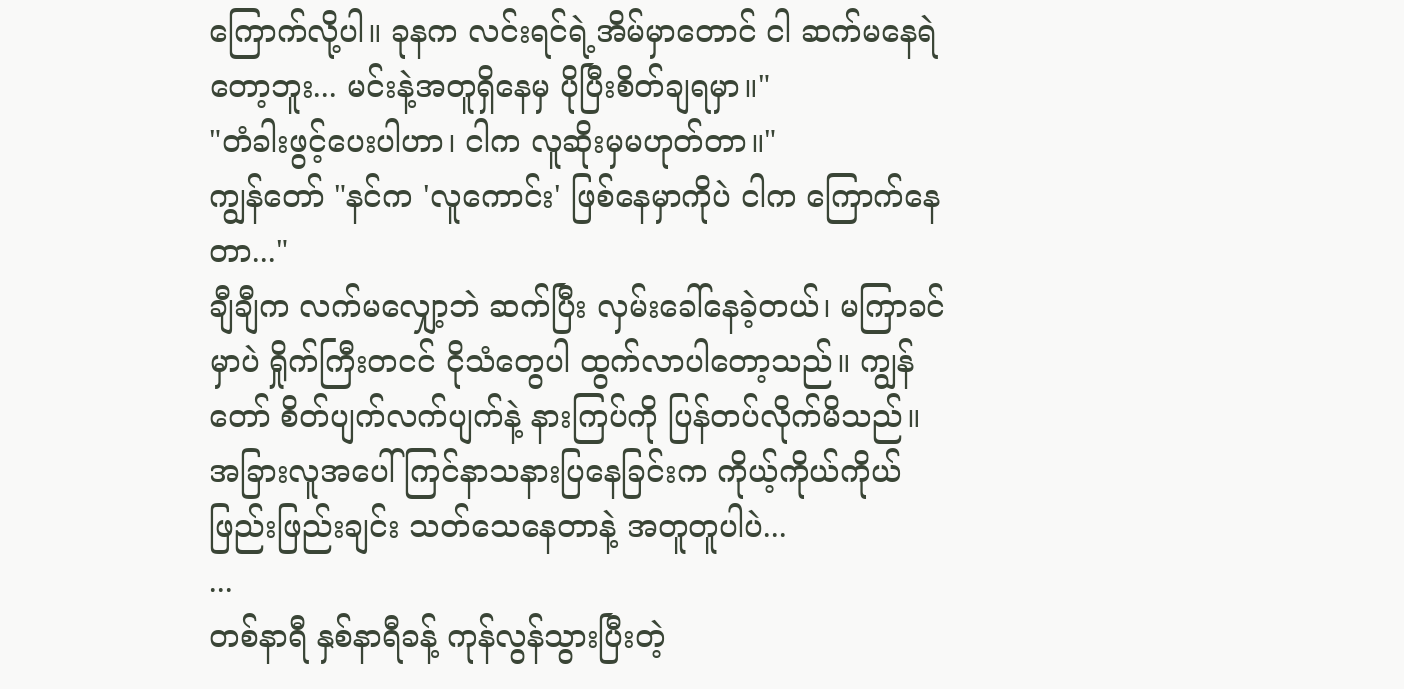ကြောက်လို့ပါ။ ခုနက လင်းရင်ရဲ့အိမ်မှာတောင် ငါ ဆက်မနေရဲတော့ဘူး... မင်းနဲ့အတူရှိနေမှ ပိုပြီးစိတ်ချရမှာ။"
"တံခါးဖွင့်ပေးပါဟာ၊ ငါက လူဆိုးမှမဟုတ်တာ။"
ကျွန်တော် "နင်က 'လူကောင်း' ဖြစ်နေမှာကိုပဲ ငါက ကြောက်နေတာ..."
ချီချီက လက်မလျှော့ဘဲ ဆက်ပြီး လှမ်းခေါ်နေခဲ့တယ်၊ မကြာခင်မှာပဲ ရှိုက်ကြီးတငင် ငိုသံတွေပါ ထွက်လာပါတော့သည်။ ကျွန်တော် စိတ်ပျက်လက်ပျက်နဲ့ နားကြပ်ကို ပြန်တပ်လိုက်မိသည်။ အခြားလူအပေါ် ကြင်နာသနားပြနေခြင်းက ကိုယ့်ကိုယ်ကိုယ် ဖြည်းဖြည်းချင်း သတ်သေနေတာနဲ့ အတူတူပါပဲ...
...
တစ်နာရီ နှစ်နာရီခန့် ကုန်လွန်သွားပြီးတဲ့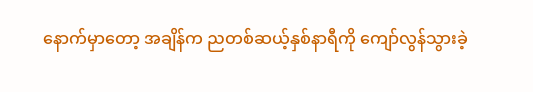နောက်မှာတော့ အချိန်က ညတစ်ဆယ့်နှစ်နာရီကို ကျော်လွန်သွားခဲ့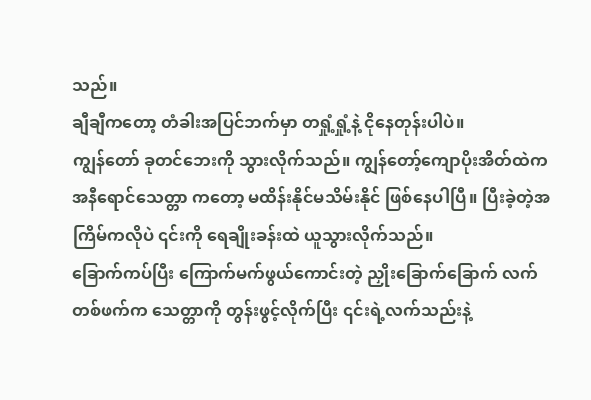သည်။
ချီချီကတော့ တံခါးအပြင်ဘက်မှာ တရှုံ့ရှုံ့နဲ့ ငိုနေတုန်းပါပဲ။
ကျွန်တော် ခုတင်ဘေးကို သွားလိုက်သည်။ ကျွန်တော့်ကျောပိုးအိတ်ထဲက အနီရောင်သေတ္တာ ကတော့ မထိန်းနိုင်မသိမ်းနိုင် ဖြစ်နေပါပြီ။ ပြီးခဲ့တဲ့အကြိမ်ကလိုပဲ ၎င်းကို ရေချိုးခန်းထဲ ယူသွားလိုက်သည်။
ခြောက်ကပ်ပြီး ကြောက်မက်ဖွယ်ကောင်းတဲ့ ညှိုးခြောက်ခြောက် လက်တစ်ဖက်က သေတ္တာကို တွန်းဖွင့်လိုက်ပြီး ၎င်းရဲ့လက်သည်းနဲ့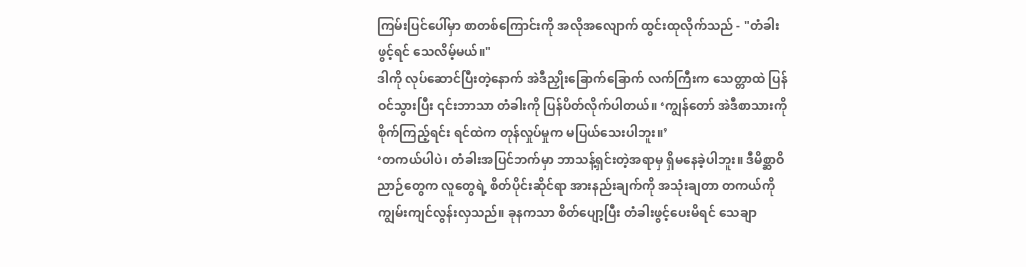ကြမ်းပြင်ပေါ်မှာ စာတစ်ကြောင်းကို အလိုအလျောက် ထွင်းထုလိုက်သည် - "တံခါးဖွင့်ရင် သေလိမ့်မယ်။"
ဒါကို လုပ်ဆောင်ပြီးတဲ့နောက် အဲဒီညှိုးခြောက်ခြောက် လက်ကြီးက သေတ္တာထဲ ပြန်ဝင်သွားပြီး ၎င်းဘာသာ တံခါးကို ပြန်ပိတ်လိုက်ပါတယ်။ ‘ကျွန်တော် အဲဒီစာသားကို စိုက်ကြည့်ရင်း ရင်ထဲက တုန်လှုပ်မှုက မပြယ်သေးပါဘူး။’
‘တကယ်ပါပဲ၊ တံခါးအပြင်ဘက်မှာ ဘာသန့်ရှင်းတဲ့အရာမှ ရှိမနေခဲ့ပါဘူး။ ဒီမိစ္ဆာဝိညာဉ်တွေက လူတွေရဲ့ စိတ်ပိုင်းဆိုင်ရာ အားနည်းချက်ကို အသုံးချတာ တကယ်ကို ကျွမ်းကျင်လွန်းလှသည်။ ခုနကသာ စိတ်ပျော့ပြီး တံခါးဖွင့်ပေးမိရင် သေချာ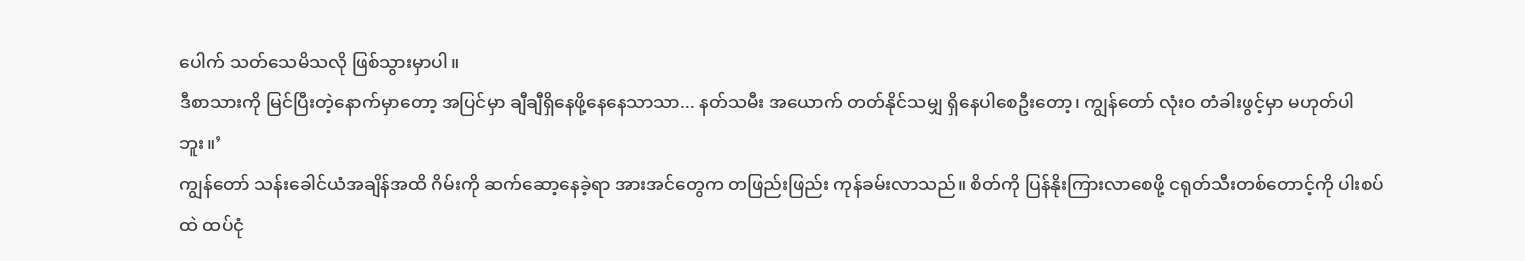ပေါက် သတ်သေမိသလို ဖြစ်သွားမှာပါ။
ဒီစာသားကို မြင်ပြီးတဲ့နောက်မှာတော့ အပြင်မှာ ချီချီရှိနေဖို့နေနေသာသာ... နတ်သမီး အယောက် တတ်နိုင်သမျှ ရှိနေပါစေဦးတော့၊ ကျွန်တော် လုံးဝ တံခါးဖွင့်မှာ မဟုတ်ပါဘူး။’
ကျွန်တော် သန်းခေါင်ယံအချိန်အထိ ဂိမ်းကို ဆက်ဆော့နေခဲ့ရာ အားအင်တွေက တဖြည်းဖြည်း ကုန်ခမ်းလာသည်။ စိတ်ကို ပြန်နိုးကြားလာစေဖို့ ငရုတ်သီးတစ်တောင့်ကို ပါးစပ်ထဲ ထပ်ငုံ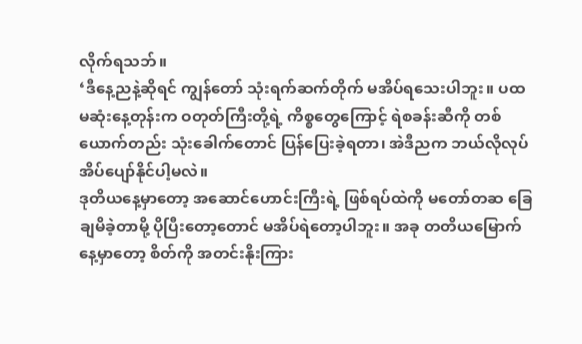လိုက်ရသဘ်။
‘ဒီနေ့ညနဲ့ဆိုရင် ကျွန်တော် သုံးရက်ဆက်တိုက် မအိပ်ရသေးပါဘူး။ ပထမဆုံးနေ့တုန်းက ဝတုတ်ကြီးတို့ရဲ့ ကိစ္စတွေကြောင့် ရဲစခန်းဆီကို တစ်ယောက်တည်း သုံးခေါက်တောင် ပြန်ပြေးခဲ့ရတာ၊ အဲဒီညက ဘယ်လိုလုပ် အိပ်ပျော်နိုင်ပါ့မလဲ။
ဒုတိယနေ့မှာတော့ အဆောင်ဟောင်းကြီးရဲ့ ဖြစ်ရပ်ထဲကို မတော်တဆ ခြေချမိခဲ့တာမို့ ပိုပြီးတော့တောင် မအိပ်ရဲတော့ပါဘူး။ အခု တတိယမြောက်နေ့မှာတော့ စိတ်ကို အတင်းနိုးကြား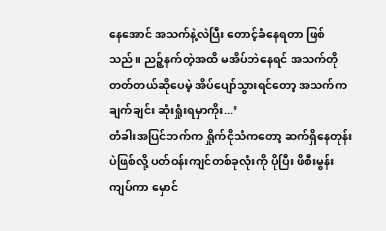နေအောင် အသက်နဲ့လဲပြီး တောင့်ခံနေရတာ ဖြစ်သည်။ ညဉ့်နက်တဲ့အထိ မအိပ်ဘဲနေရင် အသက်တိုတတ်တယ်ဆိုပေမဲ့ အိပ်ပျော်သွားရင်တော့ အသက်က ချက်ချင်း ဆုံးရှုံးရမှာကိုး...’
တံခါးအပြင်ဘက်က ရှိုက်ငိုသံကတော့ ဆက်ရှိနေတုန်းပဲဖြစ်လို့ ပတ်ဝန်းကျင်တစ်ခုလုံးကို ပိုပြီး ဖိစီးမွန်းကျပ်ကာ မှောင်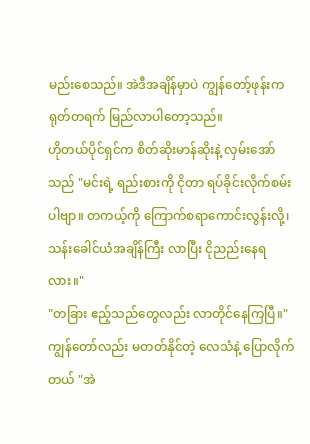မည်းစေသည်။ အဲဒီအချိန်မှာပဲ ကျွန်တော့်ဖုန်းက ရုတ်တရက် မြည်လာပါတော့သည်။
ဟိုတယ်ပိုင်ရှင်က စိတ်ဆိုးမာန်ဆိုးနဲ့ လှမ်းအော်သည် "မင်းရဲ့ ရည်းစားကို ငိုတာ ရပ်ခိုင်းလိုက်စမ်းပါဗျာ။ တကယ့်ကို ကြောက်စရာကောင်းလွန်းလို့၊ သန်းခေါင်ယံအချိန်ကြီး လာပြီး ငိုညည်းနေရလား။"
"တခြား ဧည့်သည်တွေလည်း လာတိုင်နေကြပြီ။"
ကျွန်တော်လည်း မတတ်နိုင်တဲ့ လေသံနဲ့ ပြောလိုက်တယ် "အဲ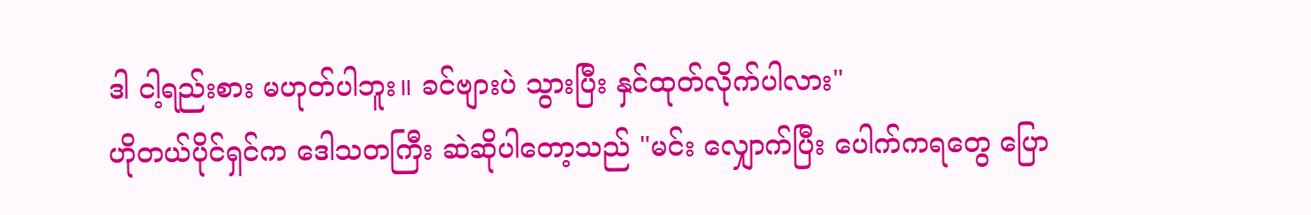ဒါ ငါ့ရည်းစား မဟုတ်ပါဘူး။ ခင်ဗျားပဲ သွားပြီး နှင်ထုတ်လိုက်ပါလား"
ဟိုတယ်ပိုင်ရှင်က ဒေါသတကြီး ဆဲဆိုပါတော့သည် "မင်း လျှောက်ပြီး ပေါက်ကရတွေ ပြော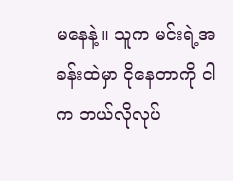မနေနဲ့။ သူက မင်းရဲ့အခန်းထဲမှာ ငိုနေတာကို ငါက ဘယ်လိုလုပ်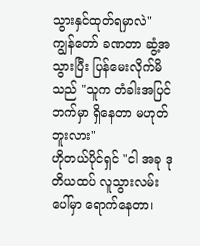သွားနှင်ထုတ်ရမှာလဲ"
ကျွန်တော် ခဏတာ ဆွံ့အသွားပြီး ပြန်မေးလိုက်မိသည် "သူက တံခါးအပြင်ဘက်မှာ ရှိနေတာ မဟုတ်ဘူးလား"
ဟိုတယ်ပိုင်ရှင် "ငါ အခု ဒုတိယထပ် လူသွားလမ်းပေါ်မှာ ရောက်နေတာ၊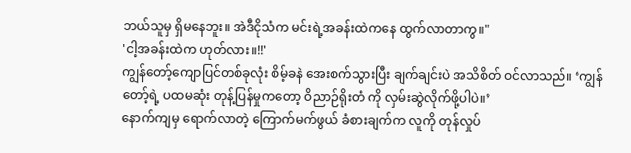ဘယ်သူမှ ရှိမနေဘူး။ အဲဒီငိုသံက မင်းရဲ့အခန်းထဲကနေ ထွက်လာတာကွ။"
'ငါ့အခန်းထဲက ဟုတ်လား။!!'
ကျွန်တော့်ကျောပြင်တစ်ခုလုံး စိမ့်ခနဲ အေးစက်သွားပြီး ချက်ချင်းပဲ အသိစိတ် ဝင်လာသည်။ ‘ကျွန်တော့်ရဲ့ ပထမဆုံး တုန့်ပြန်မှုကတော့ ဝိညာဉ်ရိုးတံ ကို လှမ်းဆွဲလိုက်ဖို့ပါပဲ။’
နောက်ကျမှ ရောက်လာတဲ့ ကြောက်မက်ဖွယ် ခံစားချက်က လူကို တုန်လှုပ်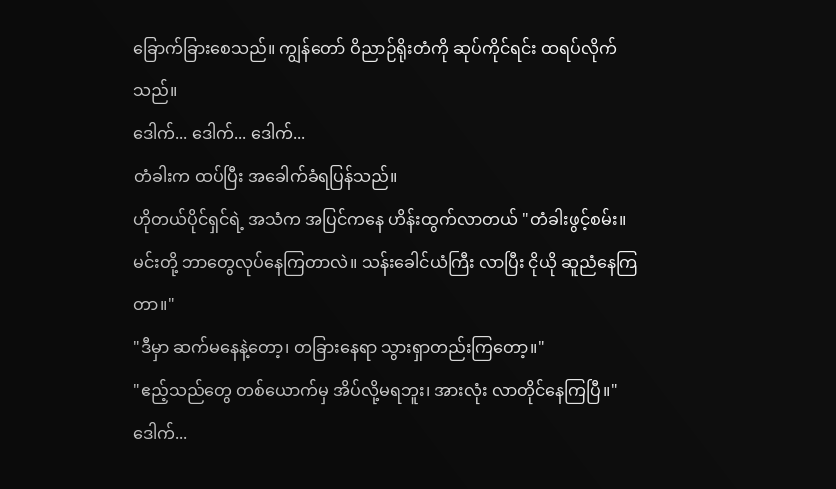ခြောက်ခြားစေသည်။ ကျွန်တော် ဝိညာဉ်ရိုးတံကို ဆုပ်ကိုင်ရင်း ထရပ်လိုက်သည်။
ဒေါက်... ဒေါက်... ဒေါက်...
တံခါးက ထပ်ပြီး အခေါက်ခံရပြန်သည်။
ဟိုတယ်ပိုင်ရှင်ရဲ့ အသံက အပြင်ကနေ ဟိန်းထွက်လာတယ် "တံခါးဖွင့်စမ်း။ မင်းတို့ ဘာတွေလုပ်နေကြတာလဲ။ သန်းခေါင်ယံကြီး လာပြီး ငိုယို ဆူညံနေကြတာ။"
"ဒီမှာ ဆက်မနေနဲ့တော့၊ တခြားနေရာ သွားရှာတည်းကြတော့။"
"ဧည့်သည်တွေ တစ်ယောက်မှ အိပ်လို့မရဘူး၊ အားလုံး လာတိုင်နေကြပြီ။"
ဒေါက်...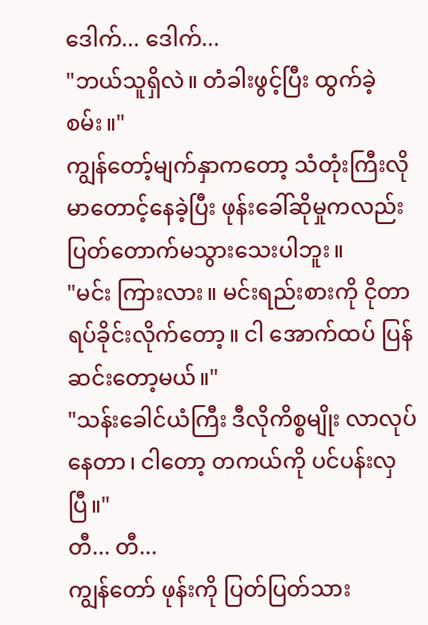ဒေါက်... ဒေါက်...
"ဘယ်သူရှိလဲ။ တံခါးဖွင့်ပြီး ထွက်ခဲ့စမ်း။"
ကျွန်တော့်မျက်နှာကတော့ သံတုံးကြီးလို မာတောင့်နေခဲ့ပြီး ဖုန်းခေါ်ဆိုမှုကလည်း ပြတ်တောက်မသွားသေးပါဘူး။
"မင်း ကြားလား။ မင်းရည်းစားကို ငိုတာ ရပ်ခိုင်းလိုက်တော့။ ငါ အောက်ထပ် ပြန်ဆင်းတော့မယ်။"
"သန်းခေါင်ယံကြီး ဒီလိုကိစ္စမျိုး လာလုပ်နေတာ၊ ငါတော့ တကယ်ကို ပင်ပန်းလှပြီ။"
တီ... တီ...
ကျွန်တော် ဖုန်းကို ပြတ်ပြတ်သား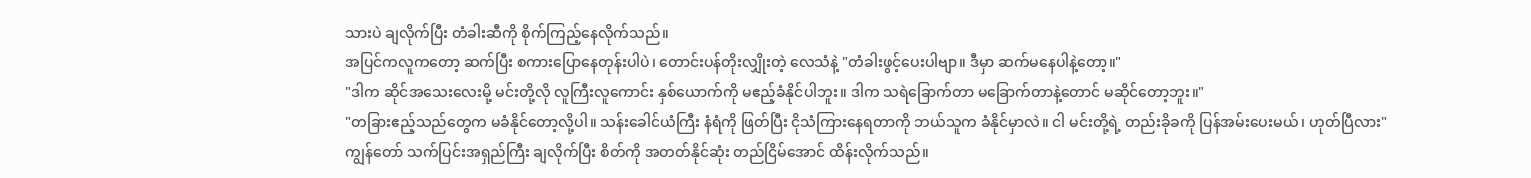သားပဲ ချလိုက်ပြီး တံခါးဆီကို စိုက်ကြည့်နေလိုက်သည်။
အပြင်ကလူကတော့ ဆက်ပြီး စကားပြောနေတုန်းပါပဲ၊ တောင်းပန်တိုးလျှိုးတဲ့ လေသံနဲ့ "တံခါးဖွင့်ပေးပါဗျာ။ ဒီမှာ ဆက်မနေပါနဲ့တော့။"
"ဒါက ဆိုင်အသေးလေးမို့ မင်းတို့လို လူကြီးလူကောင်း နှစ်ယောက်ကို မဧည့်ခံနိုင်ပါဘူး။ ဒါက သရဲခြောက်တာ မခြောက်တာနဲ့တောင် မဆိုင်တော့ဘူး။"
"တခြားဧည့်သည်တွေက မခံနိုင်တော့လို့ပါ။ သန်းခေါင်ယံကြီး နံရံကို ဖြတ်ပြီး ငိုသံကြားနေရတာကို ဘယ်သူက ခံနိုင်မှာလဲ။ ငါ မင်းတို့ရဲ့ တည်းခိုခကို ပြန်အမ်းပေးမယ်၊ ဟုတ်ပြီလား"
ကျွန်တော် သက်ပြင်းအရှည်ကြီး ချလိုက်ပြီး စိတ်ကို အတတ်နိုင်ဆုံး တည်ငြိမ်အောင် ထိန်းလိုက်သည်။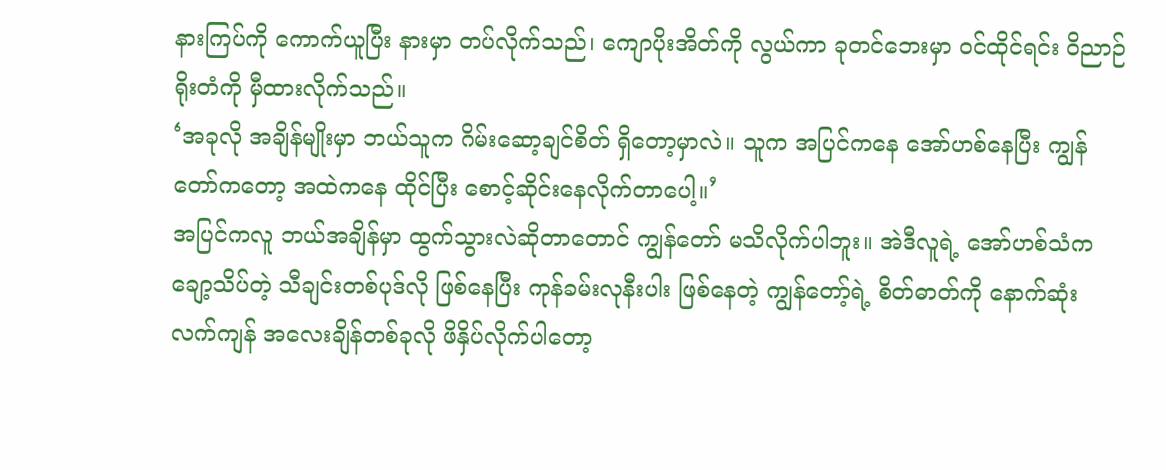နားကြပ်ကို ကောက်ယူပြီး နားမှာ တပ်လိုက်သည်၊ ကျောပိုးအိတ်ကို လွယ်ကာ ခုတင်ဘေးမှာ ဝင်ထိုင်ရင်း ဝိညာဉ်ရိုးတံကို မှီထားလိုက်သည်။
‘အခုလို အချိန်မျိုးမှာ ဘယ်သူက ဂိမ်းဆော့ချင်စိတ် ရှိတော့မှာလဲ။ သူက အပြင်ကနေ အော်ဟစ်နေပြီး ကျွန်တော်ကတော့ အထဲကနေ ထိုင်ပြီး စောင့်ဆိုင်းနေလိုက်တာပေါ့။’
အပြင်ကလူ ဘယ်အချိန်မှာ ထွက်သွားလဲဆိုတာတောင် ကျွန်တော် မသိလိုက်ပါဘူး။ အဲဒီလူရဲ့ အော်ဟစ်သံက ချော့သိပ်တဲ့ သီချင်းတစ်ပုဒ်လို ဖြစ်နေပြီး ကုန်ခမ်းလုနီးပါး ဖြစ်နေတဲ့ ကျွန်တော့်ရဲ့ စိတ်ဓာတ်ကို နောက်ဆုံး လက်ကျန် အလေးချိန်တစ်ခုလို ဖိနှိပ်လိုက်ပါတော့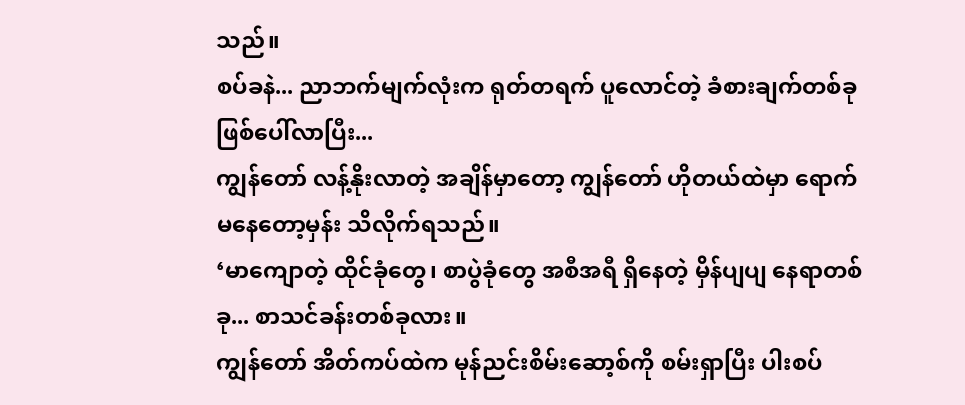သည်။
စပ်ခနဲ... ညာဘက်မျက်လုံးက ရုတ်တရက် ပူလောင်တဲ့ ခံစားချက်တစ်ခု ဖြစ်ပေါ်လာပြီး...
ကျွန်တော် လန့်နိုးလာတဲ့ အချိန်မှာတော့ ကျွန်တော် ဟိုတယ်ထဲမှာ ရောက်မနေတော့မှန်း သိလိုက်ရသည်။
‘မာကျောတဲ့ ထိုင်ခုံတွေ၊ စာပွဲခုံတွေ အစီအရီ ရှိနေတဲ့ မှိန်ပျပျ နေရာတစ်ခု... စာသင်ခန်းတစ်ခုလား။
ကျွန်တော် အိတ်ကပ်ထဲက မုန်ညင်းစိမ်းဆော့စ်ကို စမ်းရှာပြီး ပါးစပ်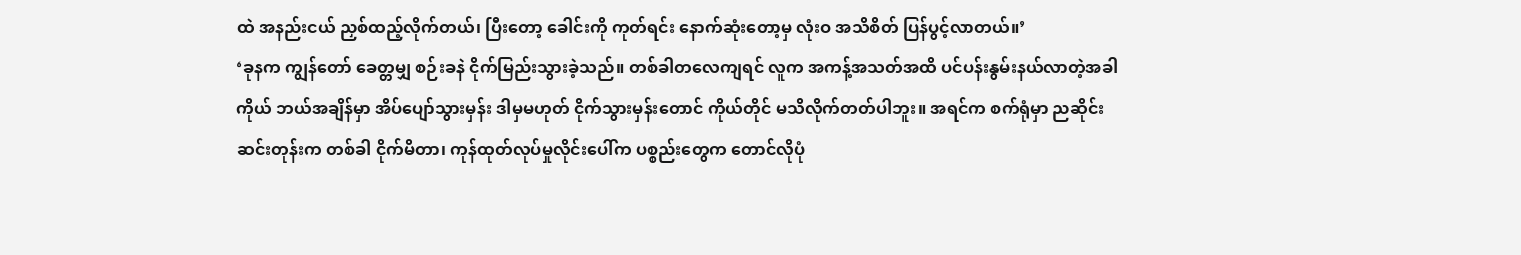ထဲ အနည်းငယ် ညှစ်ထည့်လိုက်တယ်၊ ပြီးတော့ ခေါင်းကို ကုတ်ရင်း နောက်ဆုံးတော့မှ လုံးဝ အသိစိတ် ပြန်ပွင့်လာတယ်။’
‘ခုနက ကျွန်တော် ခေတ္တမျှ စဉ်းခနဲ ငိုက်မြည်းသွားခဲ့သည်။ တစ်ခါတလေကျရင် လူက အကန့်အသတ်အထိ ပင်ပန်းနွမ်းနယ်လာတဲ့အခါ ကိုယ် ဘယ်အချိန်မှာ အိပ်ပျော်သွားမှန်း ဒါမှမဟုတ် ငိုက်သွားမှန်းတောင် ကိုယ်တိုင် မသိလိုက်တတ်ပါဘူး။ အရင်က စက်ရုံမှာ ညဆိုင်းဆင်းတုန်းက တစ်ခါ ငိုက်မိတာ၊ ကုန်ထုတ်လုပ်မှုလိုင်းပေါ်က ပစ္စည်းတွေက တောင်လိုပုံ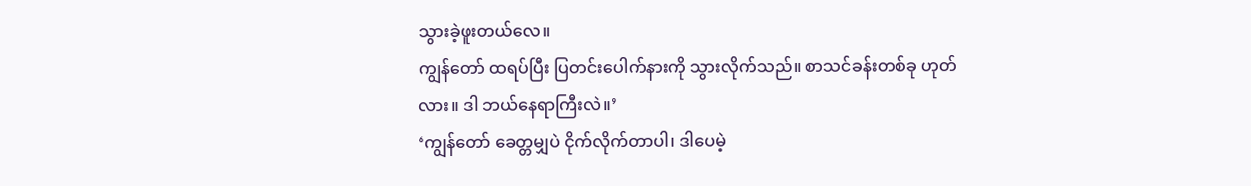သွားခဲ့ဖူးတယ်လေ။
ကျွန်တော် ထရပ်ပြီး ပြတင်းပေါက်နားကို သွားလိုက်သည်။ စာသင်ခန်းတစ်ခု ဟုတ်လား။ ဒါ ဘယ်နေရာကြီးလဲ။’
‘ကျွန်တော် ခေတ္တမျှပဲ ငိုက်လိုက်တာပါ၊ ဒါပေမဲ့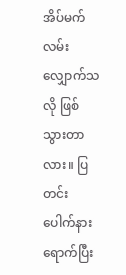အိပ်မက်လမ်းလျှောက်သလို ဖြစ်သွားတာလား။ ပြတင်းပေါက်နား ရောက်ပြီး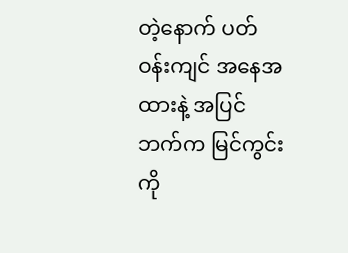တဲ့နောက် ပတ်ဝန်းကျင် အနေအထားနဲ့ အပြင်ဘက်က မြင်ကွင်းကို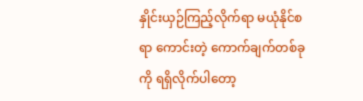နှိုင်းယှဉ်ကြည့်လိုက်ရာ မယုံနိုင်စရာ ကောင်းတဲ့ ကောက်ချက်တစ်ခုကို ရရှိလိုက်ပါတော့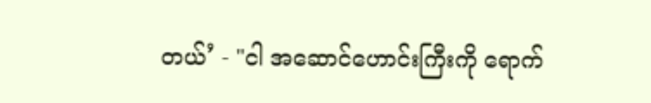တယ်’ - "ငါ အဆောင်ဟောင်းကြီးကို ရောက်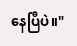နေပြီပဲ။"